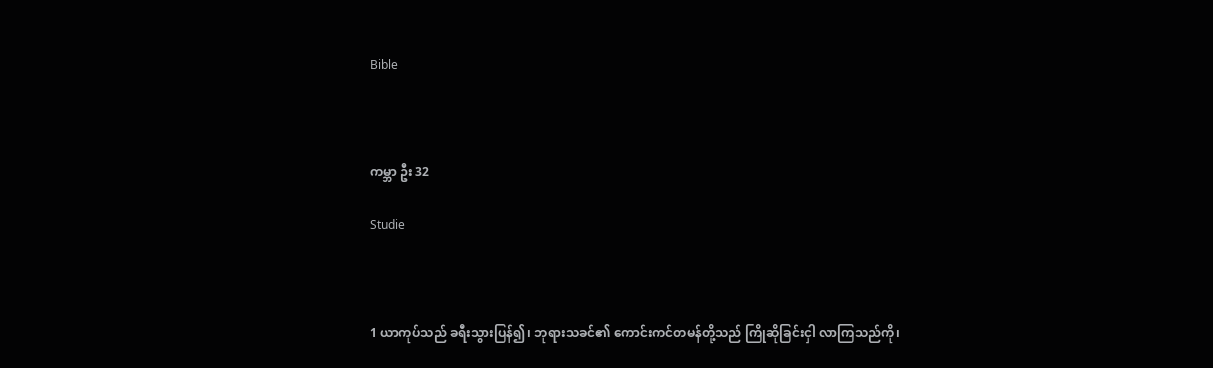Bible



ကမ္ဘာ ဦး 32

Studie



1 ယာကုပ်သည် ခရီးသွားပြန်၍၊ ဘုရားသခင်၏ ကောင်းကင်တမန်တို့သည် ကြိုဆိုခြင်းငှါ လာကြသည်ကို၊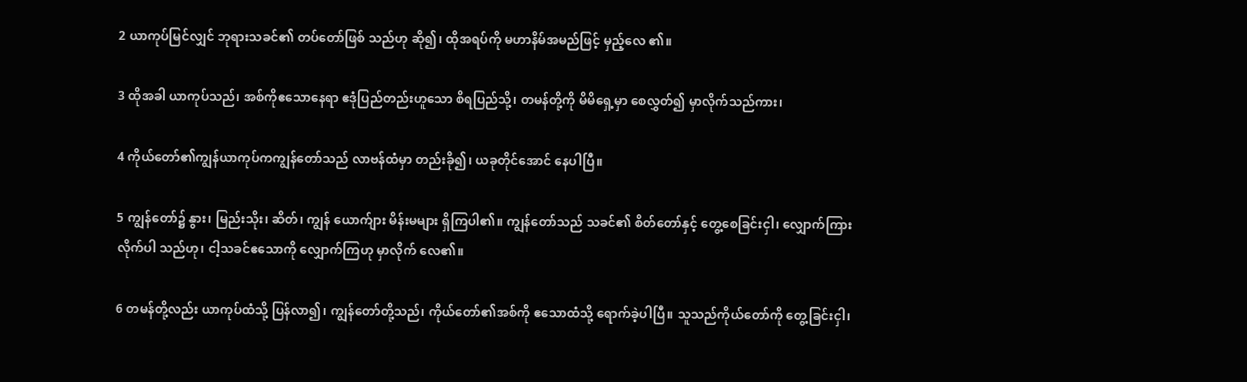2 ယာကုပ်မြင်လျှင် ဘုရားသခင်၏ တပ်တော်ဖြစ် သည်ဟု ဆို၍၊ ထိုအရပ်ကို မဟာနိမ်အမည်ဖြင့် မှည့်လေ ၏။

3 ထိုအခါ ယာကုပ်သည်၊ အစ်ကိုဧသောနေရာ ဧဒုံပြည်တည်းဟူသော စိရပြည်သို့၊ တမန်တို့ကို မိမိရှေ့မှာ စေလွှတ်၍ မှာလိုက်သည်ကား၊

4 ကိုယ်တော်၏ကျွန်ယာကုပ်ကကျွန်တော်သည် လာဗန်ထံမှာ တည်းခို၍၊ ယခုတိုင်အောင် နေပါပြီ။

5 ကျွန်တော်၌ နွား၊ မြည်းသိုး၊ ဆိတ်၊ ကျွန် ယောက်ျား မိန်းမများ ရှိကြပါ၏။ ကျွန်တော်သည် သခင်၏ စိတ်တော်နှင့် တွေ့စေခြင်းငှါ၊ လျှောက်ကြားလိုက်ပါ သည်ဟု၊ ငါ့သခင်ဧသောကို လျှောက်ကြဟု မှာလိုက် လေ၏။

6 တမန်တို့လည်း ယာကုပ်ထံသို့ ပြန်လာ၍၊ ကျွန်တော်တို့သည်၊ ကိုယ်တော်၏အစ်ကို ဧသောထံသို့ ရောက်ခဲ့ပါပြီ။ သူသည်ကိုယ်တော်ကို တွေ့ခြင်းငှါ၊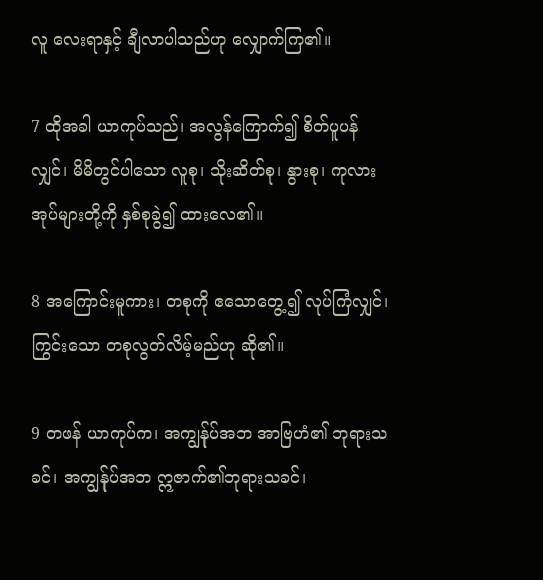လူ လေးရာနှင့် ချီလာပါသည်ဟု လျှောက်ကြ၏။

7 ထိုအခါ ယာကုပ်သည်၊ အလွန်ကြောက်၍ စိတ်ပူပန်လျှင်၊ မိမိတွင်ပါသော လူစု၊ သိုးဆိတ်စု၊ နွားစု၊ ကုလားအုပ်များတို့ကို နှစ်စုခွဲ၍ ထားလေ၏။

8 အကြောင်းမူကား၊ တစုကို ဧသောတွေ့၍ လုပ်ကြံလျှင်၊ ကြွင်းသော တစုလွတ်လိမ့်မည်ဟု ဆို၏။

9 တဖန် ယာကုပ်က၊ အကျွန်ုပ်အဘ အာဗြဟံ၏ ဘုရားသခင်၊ အကျွန်ုပ်အဘ ဣဇာက်၏ဘုရားသခင်၊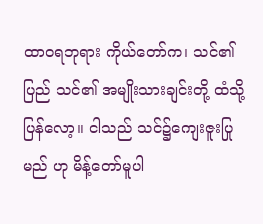ထာဝရဘုရား ကိုယ်တော်က၊ သင်၏ပြည် သင်၏ အမျိုးသားချင်းတို့ ထံသို့ ပြန်လော့။ ငါသည် သင်၌ကျေးဇူးပြုမည် ဟု မိန့်တော်မူပါ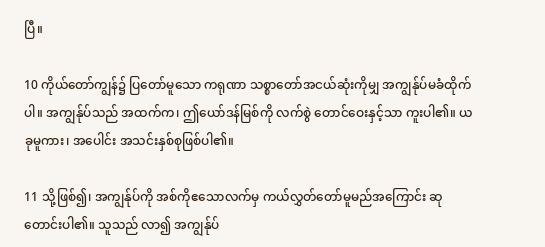ပြီ။

10 ကိုယ်တော်ကျွန်၌ ပြတော်မူသော ကရုဏာ သစ္စာတော်အငယ်ဆုံးကိုမျှ အကျွန်ုပ်မခံထိုက်ပါ။ အကျွန်ုပ်သည် အထက်က၊ ဤယော်ဒန်မြစ်ကို လက်စွဲ တောင်ဝေးနှင့်သာ ကူးပါ၏။ ယခုမူကား၊ အပေါင်း အသင်းနှစ်စုဖြစ်ပါ၏။

11 သို့ဖြစ်၍၊ အကျွန်ုပ်ကို အစ်ကိုဧသောလက်မှ ကယ်လွှတ်တော်မူမည်အကြောင်း ဆုတောင်းပါ၏။ သူသည် လာ၍ အကျွန်ုပ်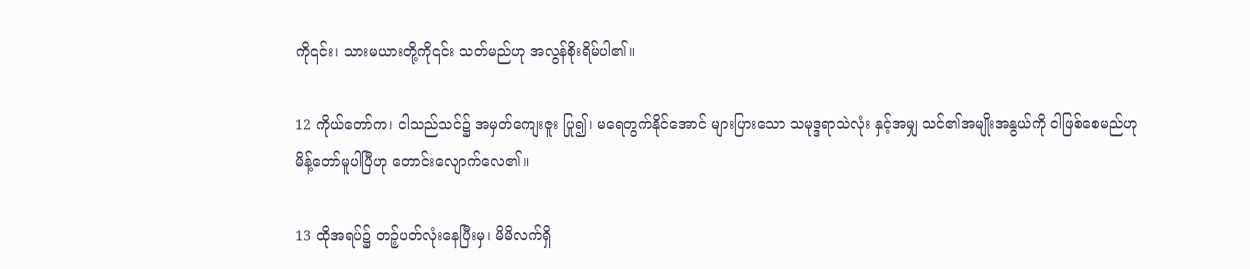ကို၎င်း၊ သားမယားတို့ကို၎င်း သတ်မည်ဟု အလွန်စိုးရိမ်ပါ၏။

12 ကိုယ်တော်က၊ ငါသည်သင်၌ အမှတ်ကျေးဇူး ပြု၍၊ မရေတွက်နိုင်အောင် များပြားသော သမုဒ္ဒရာသဲလုံး နှင့်အမျှ သင်၏အမျိုးအနွယ်ကို ငါဖြစ်စေမည်ဟု မိန့်တော်မူပါပြီဟု တောင်းလျောက်လေ၏။

13 ထိုအရပ်၌ တဉ့်ပတ်လုံးနေပြီးမှ၊ မိမိလက်ရှိ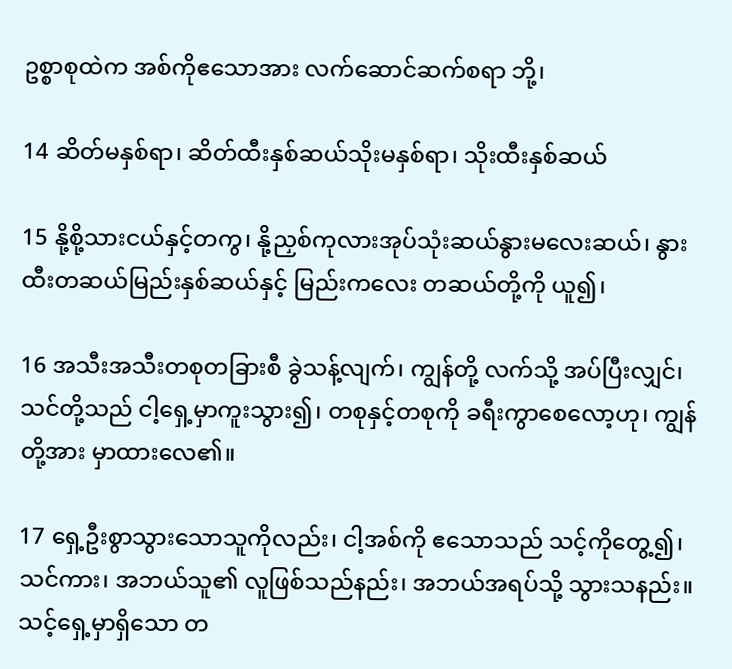ဥစ္စာစုထဲက အစ်ကိုဧသောအား လက်ဆောင်ဆက်စရာ ဘို့၊

14 ဆိတ်မနှစ်ရာ၊ ဆိတ်ထီးနှစ်ဆယ်သိုးမနှစ်ရာ၊ သိုးထီးနှစ်ဆယ်

15 နို့စို့သားငယ်နှင့်တကွ၊ နို့ညှစ်ကုလားအုပ်သုံးဆယ်နွားမလေးဆယ်၊ နွားထီးတဆယ်မြည်းနှစ်ဆယ်နှင့် မြည်းကလေး တဆယ်တို့ကို ယူ၍၊

16 အသီးအသီးတစုတခြားစီ ခွဲသန့်လျက်၊ ကျွန်တို့ လက်သို့ အပ်ပြီးလျှင်၊ သင်တို့သည် ငါ့ရှေ့မှာကူးသွား၍၊ တစုနှင့်တစုကို ခရီးကွာစေလော့ဟု၊ ကျွန်တို့အား မှာထားလေ၏။

17 ရှေ့ဦးစွာသွားသောသူကိုလည်း၊ ငါ့အစ်ကို ဧသောသည် သင့်ကိုတွေ့၍၊ သင်ကား၊ အဘယ်သူ၏ လူဖြစ်သည်နည်း၊ အဘယ်အရပ်သို့ သွားသနည်း။ သင့်ရှေ့မှာရှိသော တ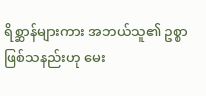ရိစ္ဆာန်များကား အဘယ်သူ၏ ဥစ္စာ ဖြစ်သနည်းဟု မေး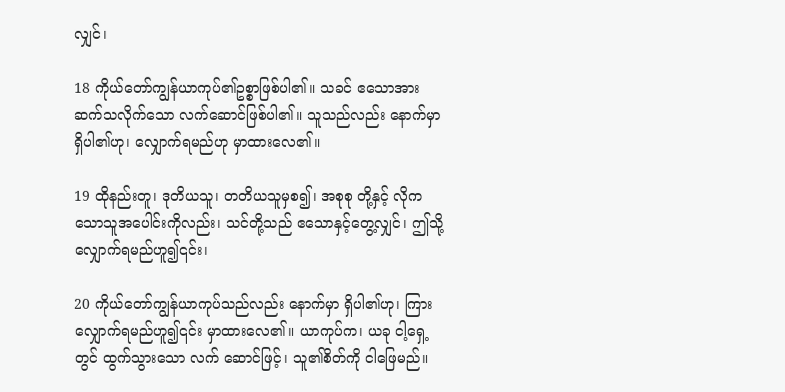လျှင်၊

18 ကိုယ်တော်ကျွန်ယာကုပ်၏ဥစ္စာဖြစ်ပါ၏။ သခင် ဧသောအား ဆက်သလိုက်သော လက်ဆောင်ဖြစ်ပါ၏။ သူသည်လည်း နောက်မှာ ရှိပါ၏ဟု၊ လျှောက်ရမည်ဟု မှာထားလေ၏။

19 ထိုနည်းတူ၊ ဒုတိယသူ၊ တတိယသူမှစ၍၊ အစုစု တို့နှင့် လိုကသောသူအပေါင်းကိုလည်း၊ သင်တို့သည် ဧသောနှင့်တွေ့လျှင်၊ ဤသို့ လျှောက်ရမည်ဟူ၍၎င်း၊

20 ကိုယ်တော်ကျွန်ယာကုပ်သည်လည်း နောက်မှာ ရှိပါ၏ဟု၊ ကြားလျှောက်ရမည်ဟူ၍၎င်း မှာထားလေ၏။ ယာကုပ်က၊ ယခု ငါ့ရှေ့တွင် ထွက်သွားသော လက် ဆောင်ဖြင့်၊ သူ၏စိတ်ကို ငါဖြေမည်။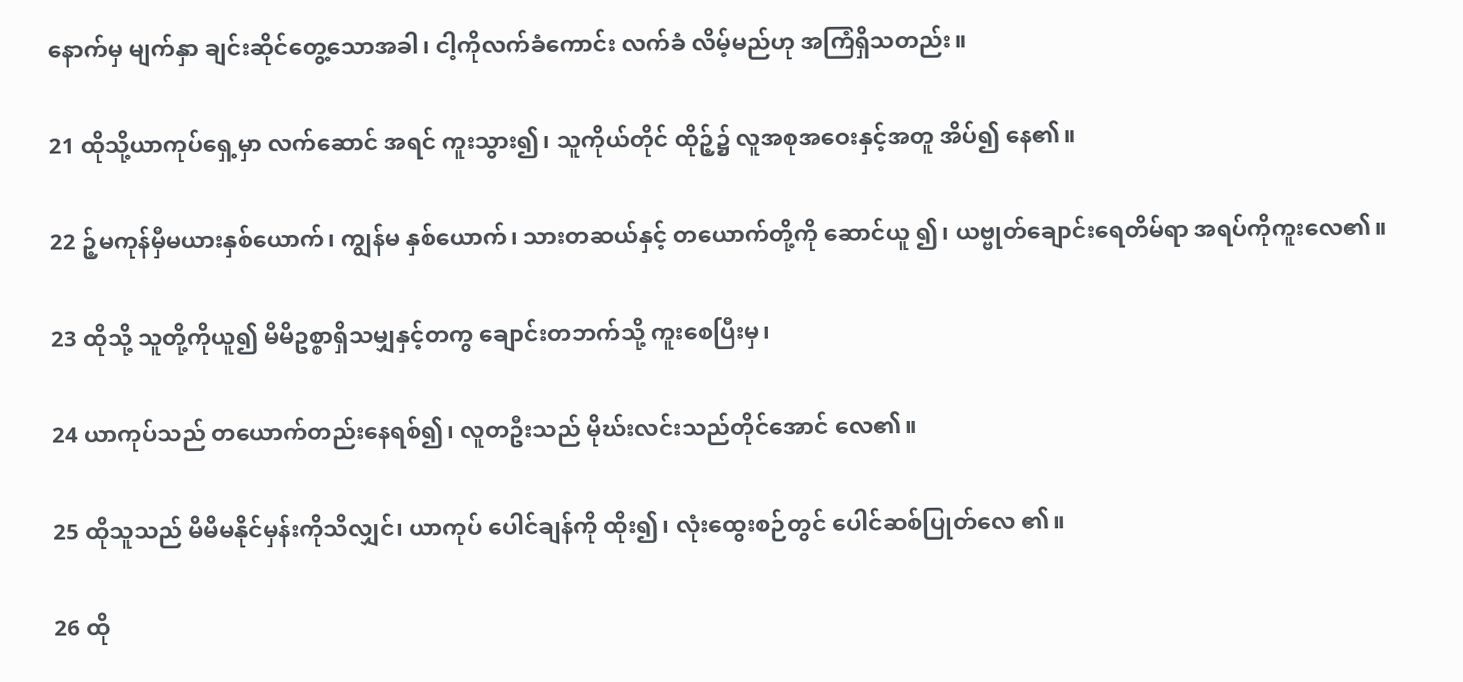နောက်မှ မျက်နှာ ချင်းဆိုင်တွေ့သောအခါ၊ ငါ့ကိုလက်ခံကောင်း လက်ခံ လိမ့်မည်ဟု အကြံရှိသတည်း။

21 ထိုသို့ယာကုပ်ရှေ့မှာ လက်ဆောင် အရင် ကူးသွား၍၊ သူကိုယ်တိုင် ထိုဉ့်၌ လူအစုအဝေးနှင့်အတူ အိပ်၍ နေ၏။

22 ဉ့်မကုန်မှီမယားနှစ်ယောက်၊ ကျွန်မ နှစ်ယောက်၊ သားတဆယ်နှင့် တယောက်တို့ကို ဆောင်ယူ ၍၊ ယဗ္ဗုတ်ချောင်းရေတိမ်ရာ အရပ်ကိုကူးလေ၏။

23 ထိုသို့ သူတို့ကိုယူ၍ မိမိဥစ္စာရှိသမျှနှင့်တကွ ချောင်းတဘက်သို့ ကူးစေပြီးမှ၊

24 ယာကုပ်သည် တယောက်တည်းနေရစ်၍၊ လူတဦးသည် မိုဃ်းလင်းသည်တိုင်အောင် လေ၏။

25 ထိုသူသည် မိမိမနိုင်မှန်းကိုသိလျှင်၊ ယာကုပ် ပေါင်ချန်ကို ထိုး၍၊ လုံးထွေးစဉ်တွင် ပေါင်ဆစ်ပြုတ်လေ ၏။

26 ထို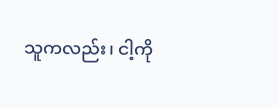သူကလည်း၊ ငါ့ကို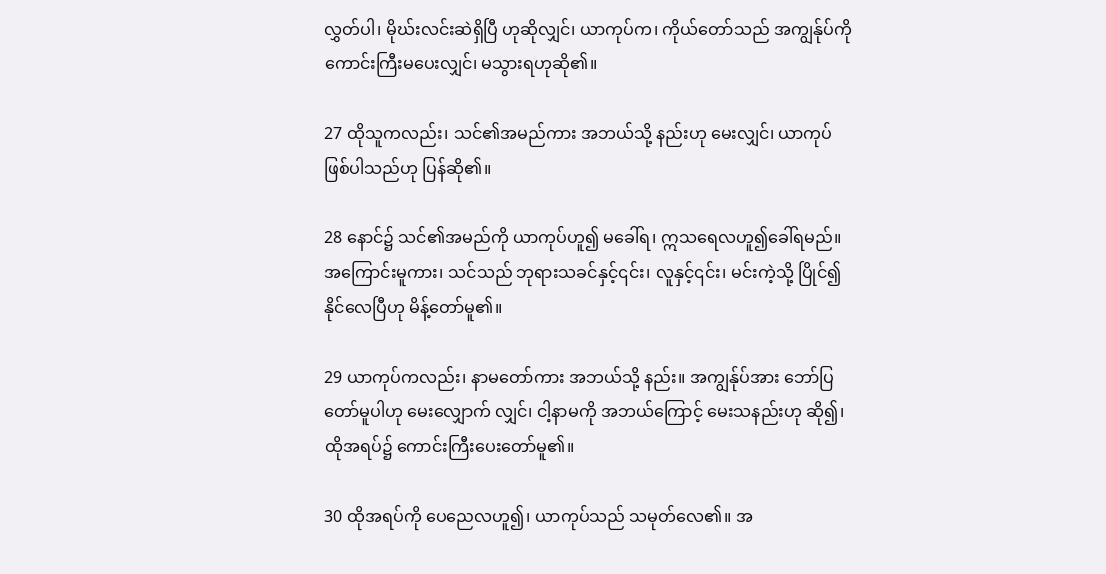လွှတ်ပါ၊ မိုဃ်းလင်းဆဲရှိပြီ ဟုဆိုလျှင်၊ ယာကုပ်က၊ ကိုယ်တော်သည် အကျွန်ုပ်ကို ကောင်းကြီးမပေးလျှင်၊ မသွားရဟုဆို၏။

27 ထိုသူကလည်း၊ သင်၏အမည်ကား အဘယ်သို့ နည်းဟု မေးလျှင်၊ ယာကုပ်ဖြစ်ပါသည်ဟု ပြန်ဆို၏။

28 နောင်၌ သင်၏အမည်ကို ယာကုပ်ဟူ၍ မခေါ်ရ၊ ဣသရေလဟူ၍ခေါ်ရမည်။ အကြောင်းမူကား၊ သင်သည် ဘုရားသခင်နှင့်၎င်း၊ လူနှင့်၎င်း၊ မင်းကဲ့သို့ ပြိုင်၍ နိုင်လေပြီဟု မိန့်တော်မူ၏။

29 ယာကုပ်ကလည်း၊ နာမတော်ကား အဘယ်သို့ နည်း။ အကျွန်ုပ်အား ဘော်ပြတော်မူပါဟု မေးလျှောက် လျှင်၊ ငါ့နာမကို အဘယ်ကြောင့် မေးသနည်းဟု ဆို၍၊ ထိုအရပ်၌ ကောင်းကြီးပေးတော်မူ၏။

30 ထိုအရပ်ကို ပေညေလဟူ၍၊ ယာကုပ်သည် သမုတ်လေ၏။ အ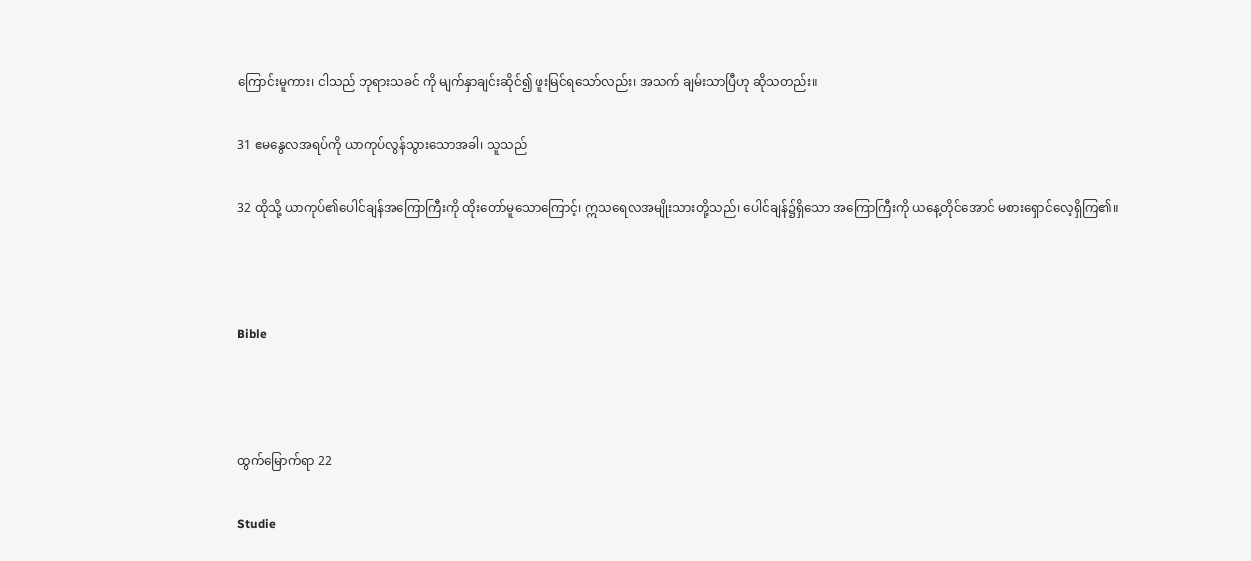ကြောင်းမူကား၊ ငါသည် ဘုရားသခင် ကို မျက်နှာချင်းဆိုင်၍ ဖူးမြင်ရသော်လည်း၊ အသက် ချမ်းသာပြီဟု ဆိုသတည်း။

31 ဧမနွေလအရပ်ကို ယာကုပ်လွန်သွားသောအခါ၊ သူသည်

32 ထိုသို့ ယာကုပ်၏ပေါင်ချန်အကြောကြီးကို ထိုးတော်မူသောကြောင့်၊ ဣသရေလအမျိုးသားတို့သည်၊ ပေါင်ချန်၌ရှိသော အကြောကြီးကို ယနေ့တိုင်အောင် မစားရှောင်လေ့ရှိကြ၏။



Bible



ထွက်မြောက်ရာ 22

Studie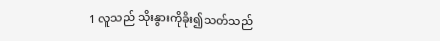1 လူသည် သိုးနွားကိုခိုး၍သတ်သည်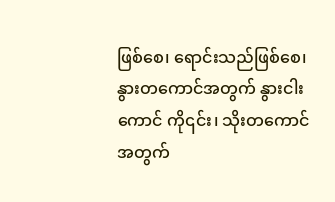ဖြစ်စေ၊ ရောင်းသည်ဖြစ်စေ၊ နွားတကောင်အတွက် နွားငါးကောင် ကို၎င်း၊ သိုးတကောင်အတွက်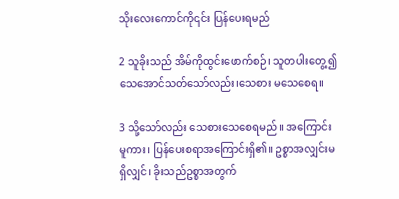သိုးလေးကောင်ကို၎င်း ပြန်ပေးရမည်

2 သူခိုးသည် အိမ်ကိုထွင်းဖောက်စဉ်၊ သူတပါးတွေ့၍ သေအောင်သတ်သော်လည်း၊သေစား မသေစေရ။

3 သို့သော်လည်း သေစားသေစေရမည်။ အကြောင်းမူကား၊ ပြန်ပေးစရာအကြောင်းရှိ၏။ ဥစ္စာအလျှင်းမရှိလျှင်၊ ခိုးသည်ဥစ္စာအတွက်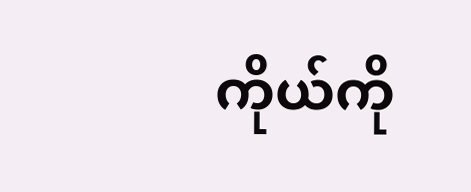ကိုယ်ကို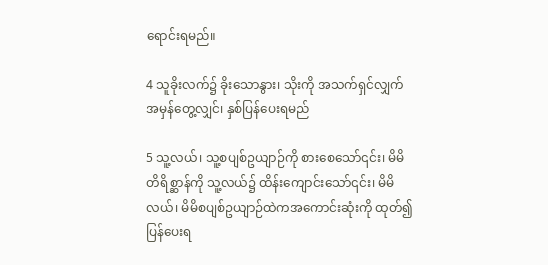ရောင်းရမည်။

4 သူခိုးလက်၌ ခိုးသောနွား၊ သိုးကို အသက်ရှင်လျှက် အမှန်တွေ့လျှင်၊ နှစ်ပြန်ပေးရမည်

5 သူ့လယ်၊ သူ့စပျစ်ဥယျာဉ်ကို စားစေသော်၎င်း၊ မိမိတိရိစ္ဆာန်ကို သူ့လယ်၌ ထိန်းကျောင်းသော်၎င်း၊ မိမိလယ်၊ မိမိစပျစ်ဥယျာဉ်ထဲကအကောင်းဆုံးကို ထုတ်၍ ပြန်ပေးရ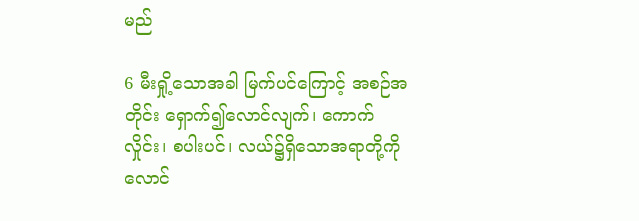မည်

6 မီးရှို့သောအခါ မြက်ပင်ကြောင့် အစဉ်အတိုင်း ရှောက်၍လောင်လျက်၊ ကောက်လှိုင်း၊ စပါးပင်၊ လယ်၌ရှိသောအရာတို့ကို လောင်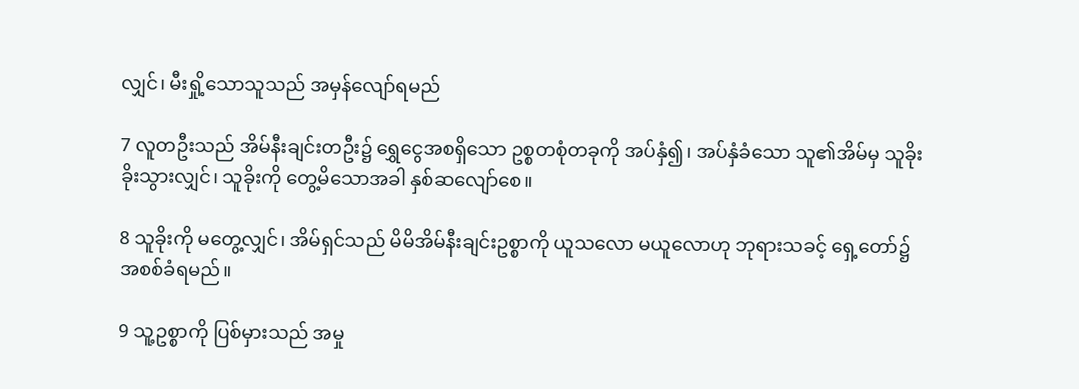လျှင်၊ မီးရှို့သောသူသည် အမှန်လျော်ရမည်

7 လူတဦးသည် အိမ်နီးချင်းတဦး၌ ရွှေငွေအစရှိသော ဥစ္စတစုံတခုကို အပ်နှံ၍၊ အပ်နှံခံသော သူ၏အိမ်မှ သူခိုးခိုးသွားလျှင်၊ သူခိုးကို တွေ့မိသောအခါ နှစ်ဆလျော်စေ။

8 သူခိုးကို မတွေ့လျှင်၊ အိမ်ရှင်သည် မိမိအိမ်နီးချင်းဥစ္စာကို ယူသလော မယူလောဟု ဘုရားသခင့် ရှေ့တော်၌ အစစ်ခံရမည်။

9 သူ့ဥစ္စာကို ပြစ်မှားသည် အမှု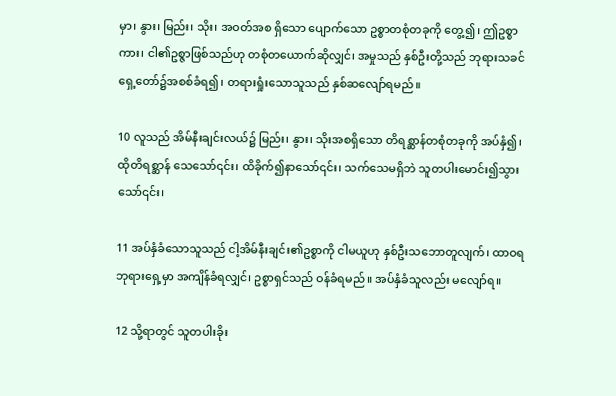မှာ၊ နွား၊ မြည်း၊ သိုး၊ အဝတ်အစ ရှိသော ပျောက်သော ဥစ္စာတစုံတခုကို တွေ့၍၊ ဤဥစ္စာကား၊ ငါ၏ဥစ္ဇာဖြစ်သည်ဟု တစုံတယောက်ဆိုလျှင်၊ အမှုသည် နှစ်ဦးတို့သည် ဘုရားသခင် ရှေ့တော်၌အစစ်ခံရ၍၊ တရားရှုံးသောသူသည် နှစ်ဆလျော်ရမည်။

10 လူသည် အိမ်နီးချင်းလယ်၌ မြည်း၊ နွား၊ သိုးအစရှိသော တိရစ္ဆာန်တစုံတခုကို အပ်နှံ၍၊ ထိုတိရစ္ဆာန် သေသော်၎င်း၊ ထိခိုက်၍နာသော်၎င်း၊ သက်သေမရှိဘဲ သူတပါးမောင်း၍သွားသော်၎င်း၊

11 အပ်နှံခံသောသူသည် ငါ့အိမ်နီးချင်း၏ဥစ္စာကို ငါမယူဟု နှစ်ဦးသဘောတူလျက်၊ ထာဝရဘုရားရှေ့မှာ အကျိန်ခံရလျှင်၊ ဥစ္စာရှင်သည် ဝန်ခံရမည်။ အပ်နှံခံသူလည်း မလျော်ရ။

12 သို့ရာတွင် သူတပါးခိုး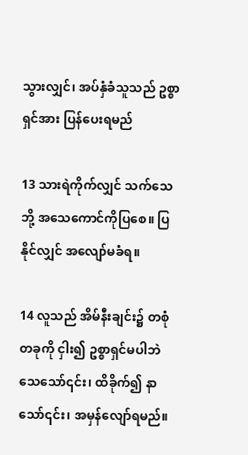သွားလျှင်၊ အပ်နှံခံသူသည် ဥစ္စာရှင်အား ပြန်ပေးရမည်

13 သားရဲကိုက်လျှင် သက်သေဘို့ အသေကောင်ကိုပြစေ။ ပြနိုင်လျှင် အလျော်မခံရ။

14 လူသည် အိမ်နီးချင်း၌ တစုံတခုကို ငှါး၍ ဥစ္စာရှင်မပါဘဲ သေသော်၎င်း၊ ထိခိုက်၍ နာသော်၎င်း၊ အမှန်လျော်ရမည်။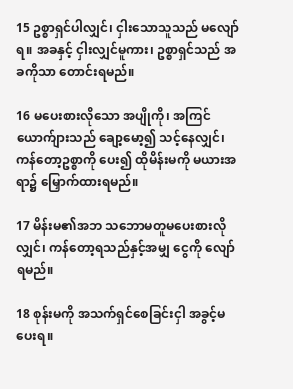15 ဥစ္စာရှင်ပါလျှင်၊ ငှါးသောသူသည် မလျော်ရ။ အခနှင့် ငှါးလျှင်မူကား၊ ဥစ္စာရှင်သည် အခကိုသာ တောင်းရမည်။

16 မပေးစားလိုသော အပျိုကို၊ အကြင်ယောက်ျားသည် ချော့မော့၍ သင့်နေလျှင်၊ ကန်တော့ဥစ္စာကို ပေး၍ ထိုမိန်းမကို မယားအရာ၌ မြှောက်ထားရမည်။

17 မိန်းမ၏အဘ သဘောမတူမပေးစားလိုလျှင်၊ ကန်တော့ရသည်နှင့်အမျှ ငွေကို လျော်ရမည်။

18 စုန်းမကို အသက်ရှင်စေခြင်းငှါ အခွင့်မပေးရ။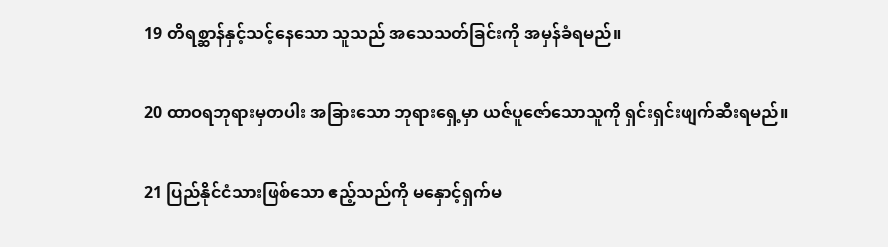19 တိရစ္ဆာန်နှင့်သင့်နေသော သူသည် အသေသတ်ခြင်းကို အမှန်ခံရမည်။

20 ထာဝရဘုရားမှတပါး အခြားသော ဘုရားရှေ့မှာ ယဇ်ပူဇော်သောသူကို ရှင်းရှင်းဖျက်ဆီးရမည်။

21 ပြည်နိုင်ငံသားဖြစ်သော ဧည့်သည်ကို မနှောင့်ရှက်မ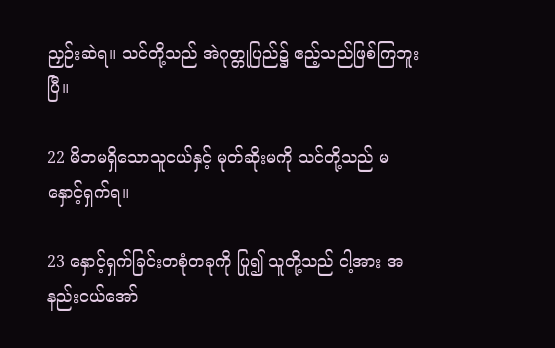ညှဉ်းဆဲရ။ သင်တို့သည် အဲဂုတ္တုပြည်၌ ဧည့်သည်ဖြစ်ကြဘူးပြီ။

22 မိဘမရှိသောသူငယ်နှင့် မုတ်ဆိုးမကို သင်တို့သည် မနှောင့်ရှက်ရ။

23 နှောင့်ရှက်ခြင်းတစုံတခုကို ပြု၍ သူတို့သည် ငါ့အား အနည်းငယ်အော်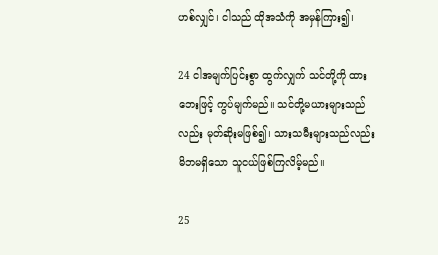ဟစ်လျှင်၊ ငါသည် ထိုအသံကို အမှန်ကြား၍၊

24 ငါအမျက်ပြင်းစွာ ထွက်လျှက် သင်တို့ကို ထားဘေးဖြင့် ကွပ်မျက်မည်။ သင်တို့မယားများသည်လည်း မုတ်ဆိုးမဖြစ်၍၊ သားသမီးများသည်လည်း မိဘမရှိသော သူငယ်ဖြစ်ကြလိမ့်မည်။

25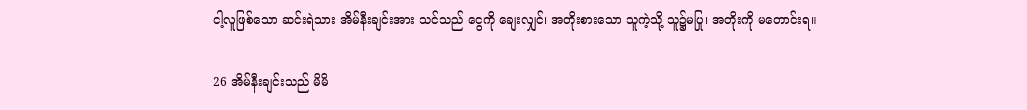ငါ့လူဖြစ်သော ဆင်းရဲသား အိမ်နီးချင်းအား သင်သည် ငွေကို ချေးလျှင်၊ အတိုးစားသော သူကဲ့သို့ သူ၌မပြု၊ အတိုးကို မတောင်းရ။

26 အိမ်နီးချင်းသည် မိမိ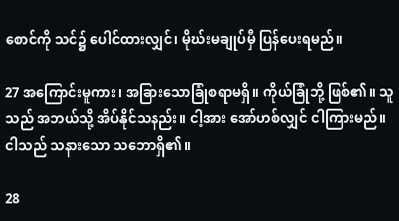စောင်ကို သင်၌ ပေါင်ထားလျှင်၊ မိုဃ်းမချုပ်မှီ ပြန်ပေးရမည်။

27 အကြောင်းမူကား၊ အခြားသောခြုံစရာမရှိ။ ကိုယ်ခြုံဘို့ ဖြစ်၏။ သူသည် အဘယ်သို့ အိပ်နိုင်သနည်း။ ငါ့အား အော်ဟစ်လျှင် ငါကြားမည်။ ငါသည် သနားသော သဘောရှိ၏။

28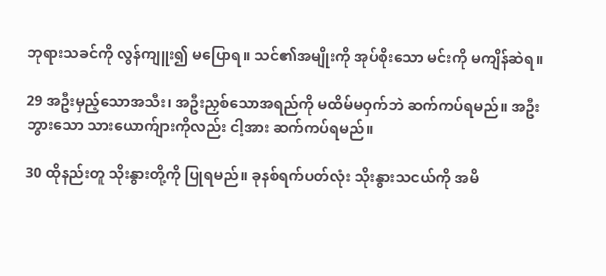ဘုရားသခင်ကို လွန်ကျူး၍ မပြောရ။ သင်၏အမျိုးကို အုပ်စိုးသော မင်းကို မကျိန်ဆဲရ။

29 အဦးမှည့်သောအသီး၊ အဦးညှစ်သောအရည်ကို မထိမ်မဝှက်ဘဲ ဆက်ကပ်ရမည်။ အဦးဘွားသော သားယောက်ျားကိုလည်း ငါ့အား ဆက်ကပ်ရမည်။

30 ထိုနည်းတူ သိုးနွားတို့ကို ပြုရမည်။ ခုနစ်ရက်ပတ်လုံး သိုးနွားသငယ်ကို အမိ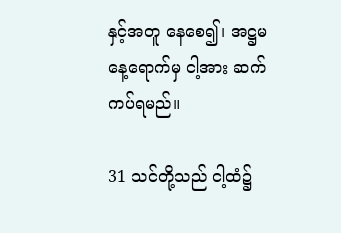နှင့်အတူ နေစေ၍၊ အဋ္ဌမနေ့ရောက်မှ ငါ့အား ဆက်ကပ်ရမည်။

31 သင်တို့သည် ငါ့ထံ၌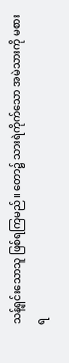သန့်ရှင်းသောသူ ဖြစ်ရကြမည်။ တော၌ သားရဲကိုက်သော အမဲသားကို မစားရ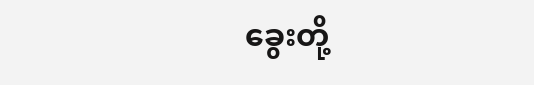ခွေးတို့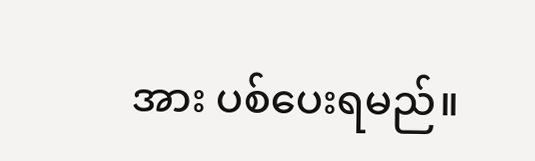အား ပစ်ပေးရမည်။